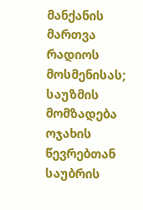მანქანის მართვა რადიოს მოსმენისას; საუზმის მომზადება ოჯახის წევრებთან საუბრის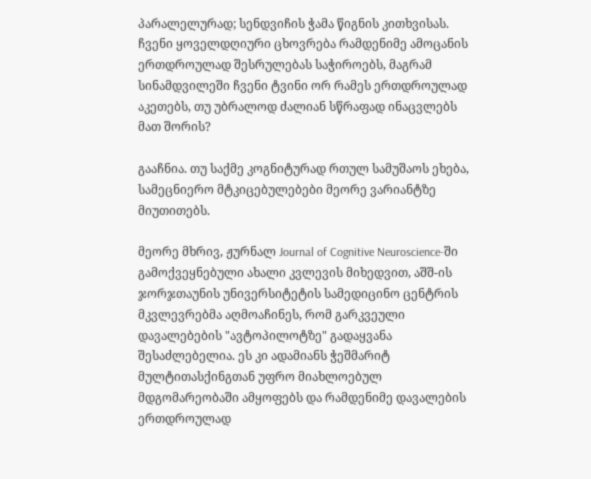პარალელურად; სენდვიჩის ჭამა წიგნის კითხვისას. ჩვენი ყოველდღიური ცხოვრება რამდენიმე ამოცანის ერთდროულად შესრულებას საჭიროებს, მაგრამ სინამდვილეში ჩვენი ტვინი ორ რამეს ერთდროულად აკეთებს, თუ უბრალოდ ძალიან სწრაფად ინაცვლებს მათ შორის?

გააჩნია. თუ საქმე კოგნიტურად რთულ სამუშაოს ეხება, სამეცნიერო მტკიცებულებები მეორე ვარიანტზე მიუთითებს.

მეორე მხრივ, ჟურნალ Journal of Cognitive Neuroscience-ში გამოქვეყნებული ახალი კვლევის მიხედვით, აშშ-ის ჯორჯთაუნის უნივერსიტეტის სამედიცინო ცენტრის მკვლევრებმა აღმოაჩინეს, რომ გარკვეული დავალებების "ავტოპილოტზე" გადაყვანა შესაძლებელია. ეს კი ადამიანს ჭეშმარიტ მულტითასქინგთან უფრო მიახლოებულ მდგომარეობაში ამყოფებს და რამდენიმე დავალების ერთდროულად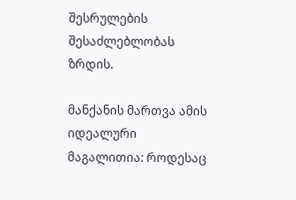შესრულების შესაძლებლობას ზრდის.

მანქანის მართვა ამის იდეალური მაგალითია: როდესაც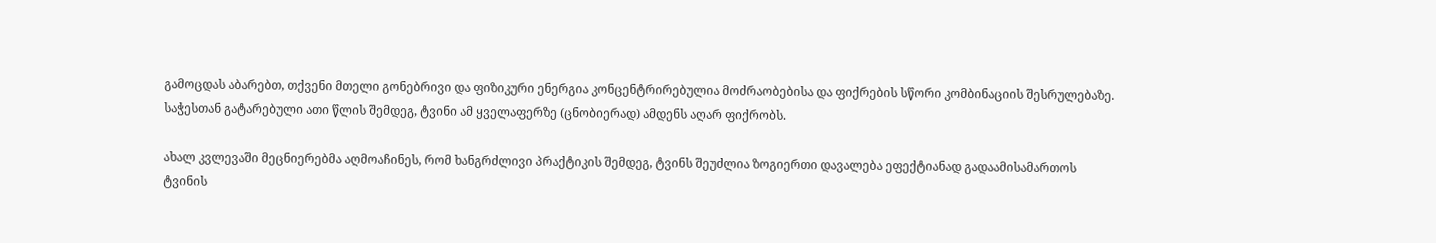გამოცდას აბარებთ, თქვენი მთელი გონებრივი და ფიზიკური ენერგია კონცენტრირებულია მოძრაობებისა და ფიქრების სწორი კომბინაციის შესრულებაზე. საჭესთან გატარებული ათი წლის შემდეგ, ტვინი ამ ყველაფერზე (ცნობიერად) ამდენს აღარ ფიქრობს.

ახალ კვლევაში მეცნიერებმა აღმოაჩინეს, რომ ხანგრძლივი პრაქტიკის შემდეგ, ტვინს შეუძლია ზოგიერთი დავალება ეფექტიანად გადაამისამართოს ტვინის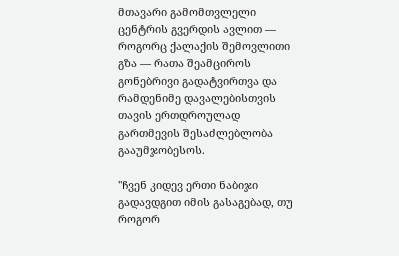მთავარი გამომთვლელი ცენტრის გვერდის ავლით — როგორც ქალაქის შემოვლითი გზა — რათა შეამციროს გონებრივი გადატვირთვა და რამდენიმე დავალებისთვის თავის ერთდროულად გართმევის შესაძლებლობა გააუმჯობესოს.

"ჩვენ კიდევ ერთი ნაბიჯი გადავდგით იმის გასაგებად, თუ როგორ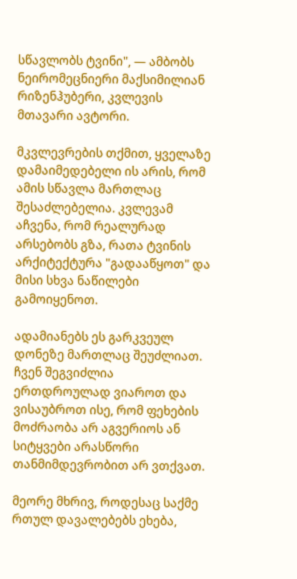სწავლობს ტვინი", — ამბობს ნეირომეცნიერი მაქსიმილიან რიზენჰუბერი, კვლევის მთავარი ავტორი.

მკვლევრების თქმით, ყველაზე დამაიმედებელი ის არის, რომ ამის სწავლა მართლაც შესაძლებელია. კვლევამ აჩვენა, რომ რეალურად არსებობს გზა, რათა ტვინის არქიტექტურა "გადააწყოთ" და მისი სხვა ნაწილები გამოიყენოთ.

ადამიანებს ეს გარკვეულ დონეზე მართლაც შეუძლიათ. ჩვენ შეგვიძლია ერთდროულად ვიაროთ და ვისაუბროთ ისე, რომ ფეხების მოძრაობა არ აგვერიოს ან სიტყვები არასწორი თანმიმდევრობით არ ვთქვათ.

მეორე მხრივ, როდესაც საქმე რთულ დავალებებს ეხება,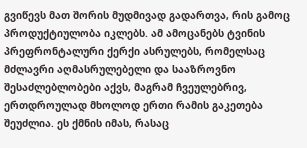გვიწევს მათ შორის მუდმივად გადართვა, რის გამოც პროდუქტიულობა იკლებს. ამ ამოცანებს ტვინის პრეფრონტალური ქერქი ასრულებს, რომელსაც მძლავრი აღმასრულებელი და სააზროვნო შესაძლებლობები აქვს, მაგრამ ჩვეულებრივ, ერთდროულად მხოლოდ ერთი რამის გაკეთება შეუძლია. ეს ქმნის იმას, რასაც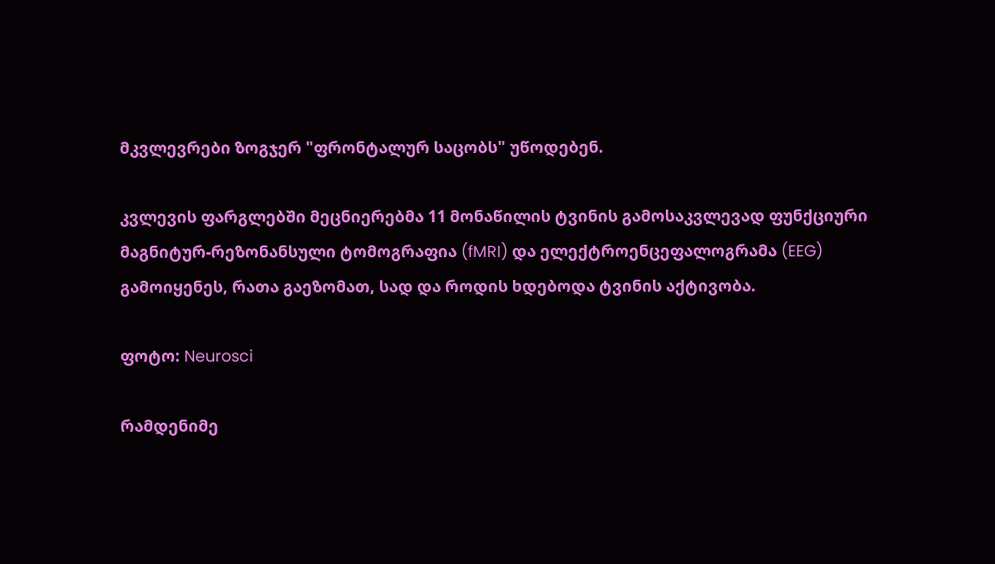მკვლევრები ზოგჯერ "ფრონტალურ საცობს" უწოდებენ.

კვლევის ფარგლებში მეცნიერებმა 11 მონაწილის ტვინის გამოსაკვლევად ფუნქციური მაგნიტურ-რეზონანსული ტომოგრაფია (fMRI) და ელექტროენცეფალოგრამა (EEG) გამოიყენეს, რათა გაეზომათ, სად და როდის ხდებოდა ტვინის აქტივობა.

ფოტო: Neurosci

რამდენიმე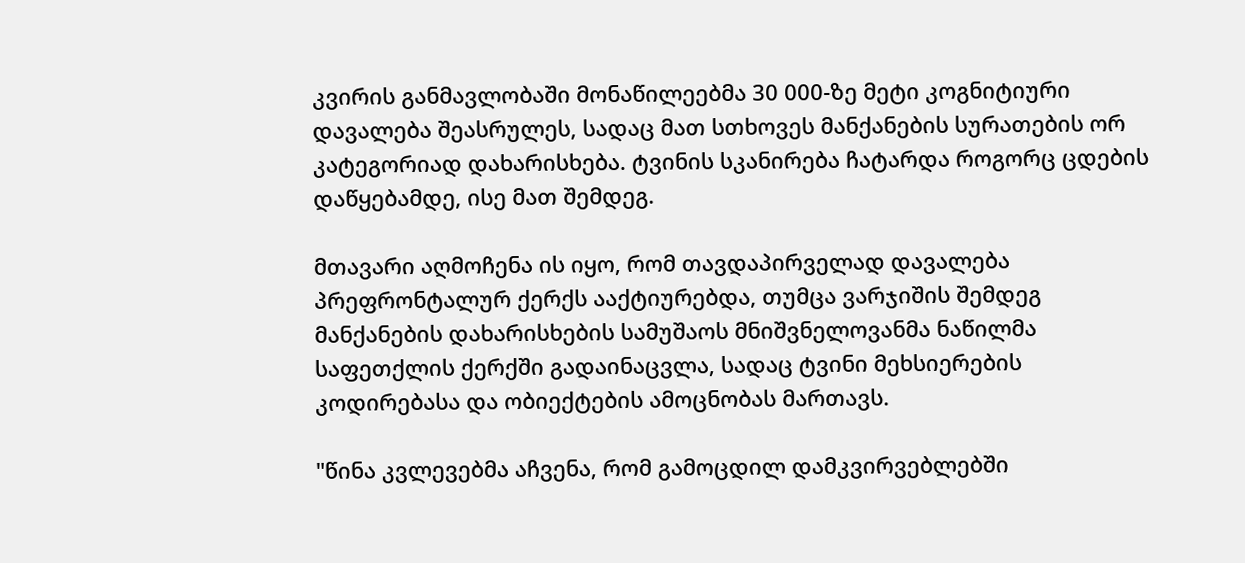კვირის განმავლობაში მონაწილეებმა 30 000-ზე მეტი კოგნიტიური დავალება შეასრულეს, სადაც მათ სთხოვეს მანქანების სურათების ორ კატეგორიად დახარისხება. ტვინის სკანირება ჩატარდა როგორც ცდების დაწყებამდე, ისე მათ შემდეგ.

მთავარი აღმოჩენა ის იყო, რომ თავდაპირველად დავალება პრეფრონტალურ ქერქს ააქტიურებდა, თუმცა ვარჯიშის შემდეგ მანქანების დახარისხების სამუშაოს მნიშვნელოვანმა ნაწილმა საფეთქლის ქერქში გადაინაცვლა, სადაც ტვინი მეხსიერების კოდირებასა და ობიექტების ამოცნობას მართავს.

"წინა კვლევებმა აჩვენა, რომ გამოცდილ დამკვირვებლებში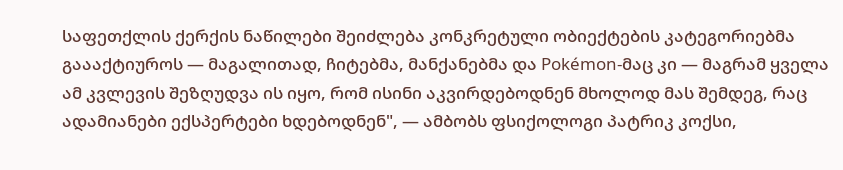საფეთქლის ქერქის ნაწილები შეიძლება კონკრეტული ობიექტების კატეგორიებმა გაააქტიუროს — მაგალითად, ჩიტებმა, მანქანებმა და Pokémon-მაც კი — მაგრამ ყველა ამ კვლევის შეზღუდვა ის იყო, რომ ისინი აკვირდებოდნენ მხოლოდ მას შემდეგ, რაც ადამიანები ექსპერტები ხდებოდნენ", — ამბობს ფსიქოლოგი პატრიკ კოქსი,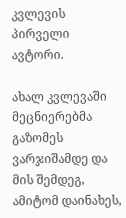კვლევის პირველი ავტორი.

ახალ კვლევაში მეცნიერებმა გაზომეს ვარჯიშამდე და მის შემდეგ, ამიტომ დაინახეს,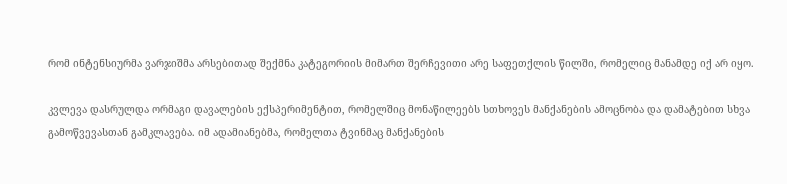რომ ინტენსიურმა ვარჯიშმა არსებითად შექმნა კატეგორიის მიმართ შერჩევითი არე საფეთქლის წილში, რომელიც მანამდე იქ არ იყო.

კვლევა დასრულდა ორმაგი დავალების ექსპერიმენტით, რომელშიც მონაწილეებს სთხოვეს მანქანების ამოცნობა და დამატებით სხვა გამოწვევასთან გამკლავება. იმ ადამიანებმა, რომელთა ტვინმაც მანქანების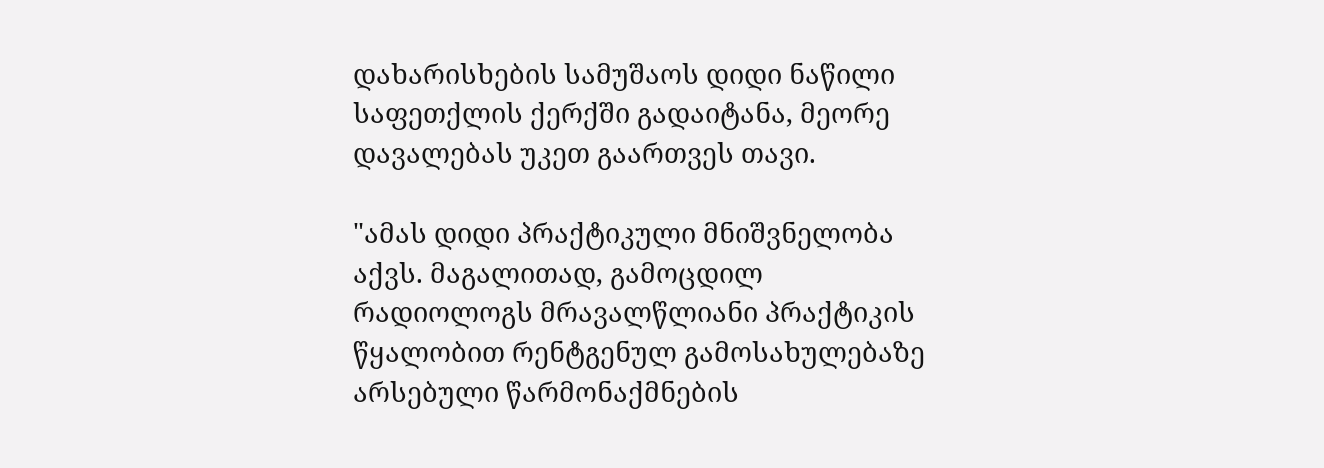დახარისხების სამუშაოს დიდი ნაწილი საფეთქლის ქერქში გადაიტანა, მეორე დავალებას უკეთ გაართვეს თავი.

"ამას დიდი პრაქტიკული მნიშვნელობა აქვს. მაგალითად, გამოცდილ რადიოლოგს მრავალწლიანი პრაქტიკის წყალობით რენტგენულ გამოსახულებაზე არსებული წარმონაქმნების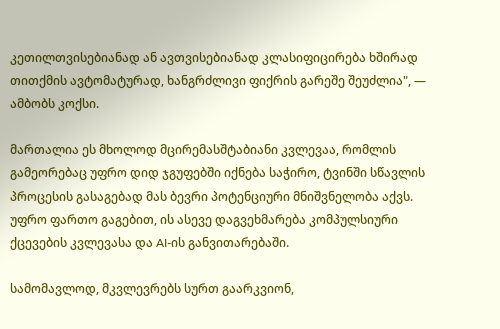კეთილთვისებიანად ან ავთვისებიანად კლასიფიცირება ხშირად თითქმის ავტომატურად, ხანგრძლივი ფიქრის გარეშე შეუძლია", — ამბობს კოქსი.

მართალია ეს მხოლოდ მცირემასშტაბიანი კვლევაა, რომლის გამეორებაც უფრო დიდ ჯგუფებში იქნება საჭირო, ტვინში სწავლის პროცესის გასაგებად მას ბევრი პოტენციური მნიშვნელობა აქვს. უფრო ფართო გაგებით, ის ასევე დაგვეხმარება კომპულსიური ქცევების კვლევასა და AI-ის განვითარებაში.

სამომავლოდ, მკვლევრებს სურთ გაარკვიონ,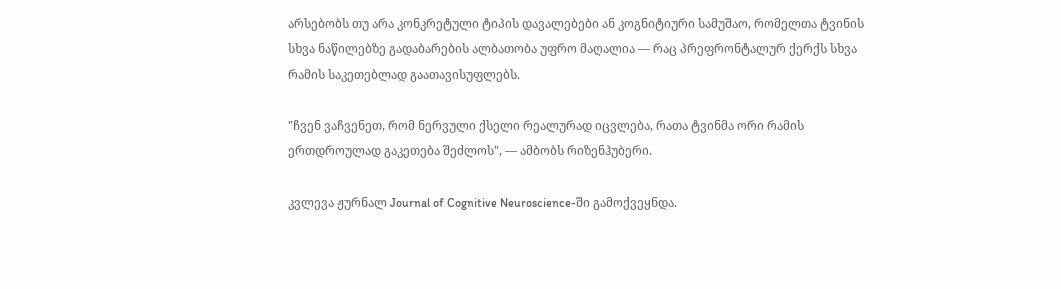არსებობს თუ არა კონკრეტული ტიპის დავალებები ან კოგნიტიური სამუშაო, რომელთა ტვინის სხვა ნაწილებზე გადაბარების ალბათობა უფრო მაღალია — რაც პრეფრონტალურ ქერქს სხვა რამის საკეთებლად გაათავისუფლებს.

"ჩვენ ვაჩვენეთ, რომ ნერვული ქსელი რეალურად იცვლება, რათა ტვინმა ორი რამის ერთდროულად გაკეთება შეძლოს", — ამბობს რიზენჰუბერი.

კვლევა ჟურნალ Journal of Cognitive Neuroscience-ში გამოქვეყნდა.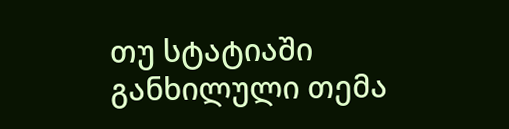თუ სტატიაში განხილული თემა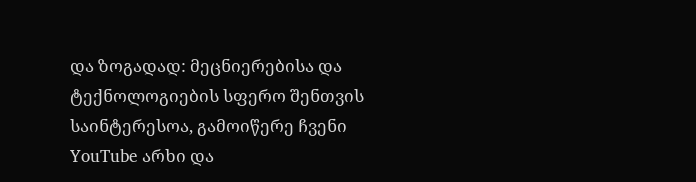და ზოგადად: მეცნიერებისა და ტექნოლოგიების სფერო შენთვის საინტერესოა, გამოიწერე ჩვენი YouTube არხი და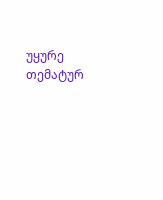უყურე თემატურ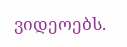ვიდეოებს.